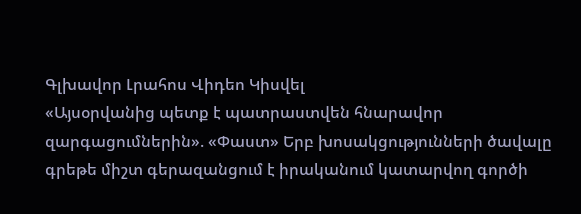Գլխավոր Լրահոս Վիդեո Կիսվել
«Այսօրվանից պետք է պատրաստվեն հնարավոր զարգացումներին». «Փաստ» Երբ խոսակցությունների ծավալը գրեթե միշտ գերազանցում է իրականում կատարվող գործի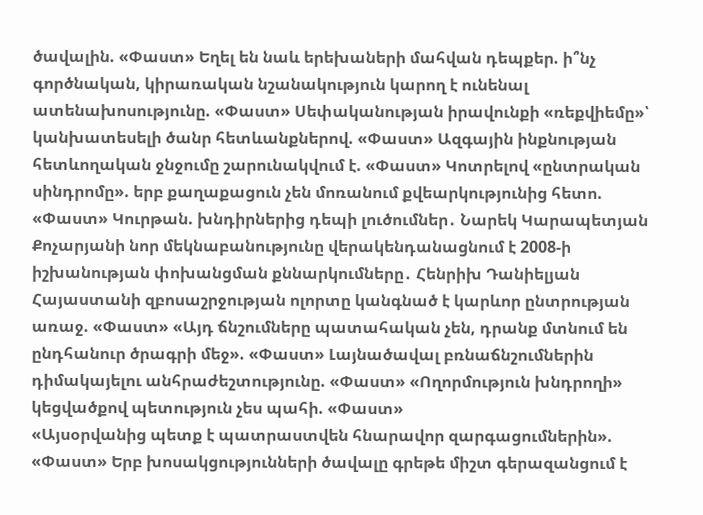ծավալին. «Փաստ» Եղել են նաև երեխաների մահվան դեպքեր. ի՞նչ գործնական, կիրառական նշանակություն կարող է ունենալ ատենախոսությունը. «Փաստ» Սեփականության իրավունքի «ռեքվիեմը»՝ կանխատեսելի ծանր հետևանքներով. «Փաստ» Ազգային ինքնության հետևողական ջնջումը շարունակվում է. «Փաստ» Կոտրելով «ընտրական սինդրոմը». երբ քաղաքացուն չեն մոռանում քվեարկությունից հետո. «Փաստ» Կուրթան. խնդիրներից դեպի լուծումներ․ Նարեկ Կարապետյան Քոչարյանի նոր մեկնաբանությունը վերակենդանացնում է 2008-ի իշխանության փոխանցման քննարկումները․ Հենրիխ Դանիելյան Հայաստանի զբոսաշրջության ոլորտը կանգնած է կարևոր ընտրության առաջ. «Փաստ» «Այդ ճնշումները պատահական չեն, դրանք մտնում են ընդհանուր ծրագրի մեջ». «Փաստ» Լայնածավալ բռնաճնշումներին դիմակայելու անհրաժեշտությունը. «Փաստ» «Ողորմություն խնդրողի» կեցվածքով պետություն չես պահի. «Փաստ»
«Այսօրվանից պետք է պատրաստվեն հնարավոր զարգացումներին». «Փաստ» Երբ խոսակցությունների ծավալը գրեթե միշտ գերազանցում է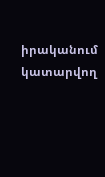իրականում կատարվող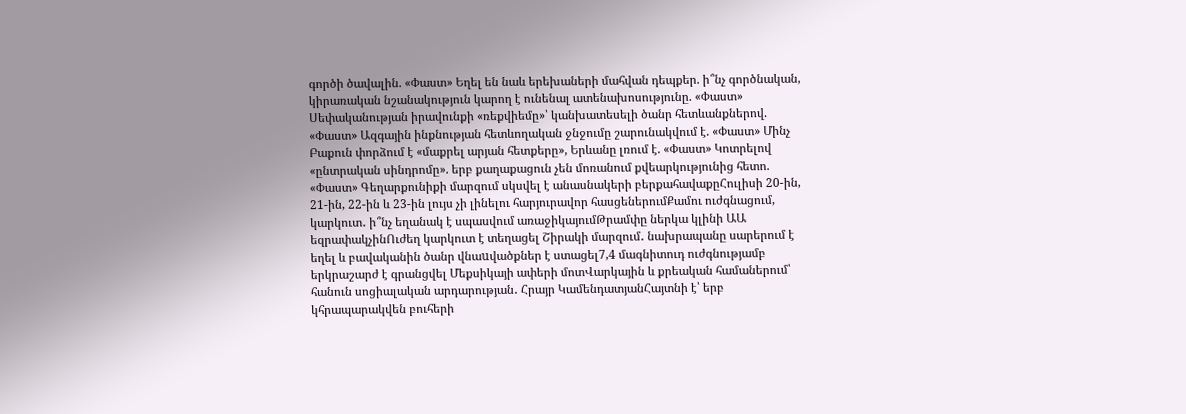գործի ծավալին. «Փաստ» Եղել են նաև երեխաների մահվան դեպքեր. ի՞նչ գործնական, կիրառական նշանակություն կարող է ունենալ ատենախոսությունը. «Փաստ» Սեփականության իրավունքի «ռեքվիեմը»՝ կանխատեսելի ծանր հետևանքներով. «Փաստ» Ազգային ինքնության հետևողական ջնջումը շարունակվում է. «Փաստ» Մինչ Բաքուն փորձում է «մաքրել արյան հետքերը», Երևանը լռում է. «Փաստ» Կոտրելով «ընտրական սինդրոմը». երբ քաղաքացուն չեն մոռանում քվեարկությունից հետո. «Փաստ» Գեղարքունիքի մարզում սկսվել է անասնակերի բերքահավաքըՀուլիսի 20-ին, 21-ին, 22-ին և 23-ին լույս չի լինելու հարյուրավոր հասցեներումՔամու ուժգնացում, կարկուտ․ ի՞նչ եղանակ է սպասվում առաջիկայումԹրամփը ներկա կլինի ԱԱ եզրափակչինՈւժեղ կարկուտ է տեղացել Շիրակի մարզում․ նախրապանը սարերում է եղել և բավականին ծանր վնաuվածքներ է ստացել7,4 մագնիտուդ ուժգնությամբ երկրաշարժ է գրանցվել Մեքսիկայի ափերի մոտՎարկային և քրեական համաներում՝ հանուն սոցիալական արդարության․ Հրայր ԿամենդատյանՀայտնի է՝ երբ կհրապարակվեն բուհերի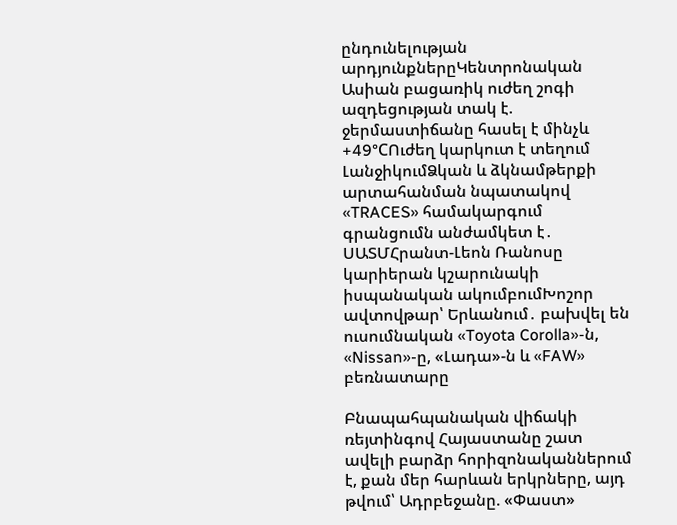ընդունելության արդյունքներըԿենտրոնական Ասիան բացառիկ ուժեղ շոգի ազդեցության տակ է. ջերմաստիճանը հասել է մինչև +49°CՈւժեղ կարկուտ է տեղում ԼանջիկումՁկան և ձկնամթերքի արտահանման նպատակով «TRACES» համակարգում գրանցումն անժամկետ է․ ՍԱՏՄՀրանտ-Լեոն Ռանոսը կարիերան կշարունակի իսպանական ակումբումԽոշոր ավտովթար՝ Երևանում․ բախվել են ուսումնական «Toyota Corolla»-ն, «Nissan»-ը, «Լադա»-ն և «FAW» բեռնատարը

Բնապահպանական վիճակի ռեյտինգով Հայաստանը շատ ավելի բարձր հորիզոնականներում է, քան մեր հարևան երկրները, այդ թվում՝ Ադրբեջանը. «Փաստ»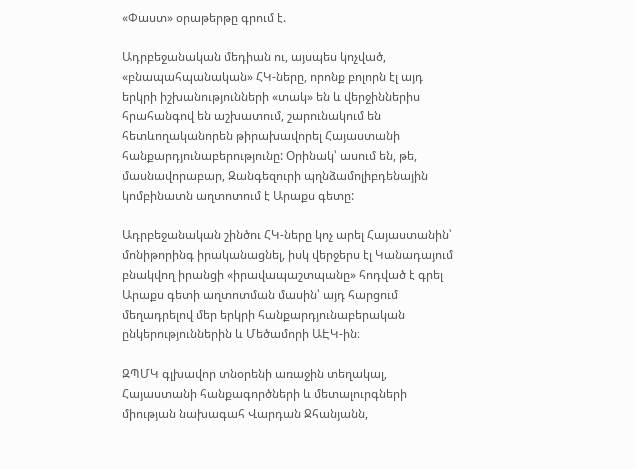«Փաստ» օրաթերթը գրում է.

Ադրբեջանական մեդիան ու, այսպես կոչված, «բնապահպանական» ՀԿ-ները, որոնք բոլորն էլ այդ երկրի իշխանությունների «տակ» են և վերջիններիս հրահանգով են աշխատում, շարունակում են հետևողականորեն թիրախավորել Հայաստանի հանքարդյունաբերությունը: Օրինակ՝ ասում են, թե, մասնավորաբար, Զանգեզուրի պղնձամոլիբդենային կոմբինատն աղտոտում է Արաքս գետը:

Ադրբեջանական շինծու ՀԿ-ները կոչ արել Հայաստանին՝ մոնիթորինգ իրականացնել, իսկ վերջերս էլ Կանադայում բնակվող իրանցի «իրավապաշտպանը» հոդված է գրել Արաքս գետի աղտոտման մասին՝ այդ հարցում մեղադրելով մեր երկրի հանքարդյունաբերական ընկերություններին և Մեծամորի ԱԷԿ-ին։

ԶՊՄԿ գլխավոր տնօրենի առաջին տեղակալ, Հայաստանի հանքագործների և մետալուրգների միության նախագահ Վարդան Ջհանյանն,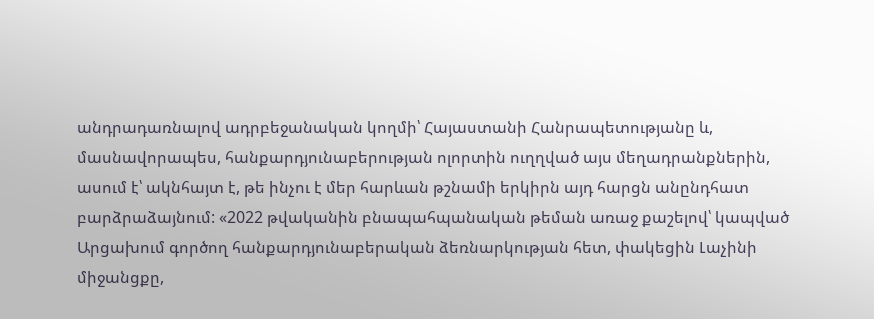անդրադառնալով ադրբեջանական կողմի՝ Հայաստանի Հանրապետությանը և, մասնավորապես, հանքարդյունաբերության ոլորտին ուղղված այս մեղադրանքներին, ասում է՝ ակնհայտ է, թե ինչու է մեր հարևան թշնամի երկիրն այդ հարցն անընդհատ բարձրաձայնում: «2022 թվականին բնապահպանական թեման առաջ քաշելով՝ կապված Արցախում գործող հանքարդյունաբերական ձեռնարկության հետ, փակեցին Լաչինի միջանցքը,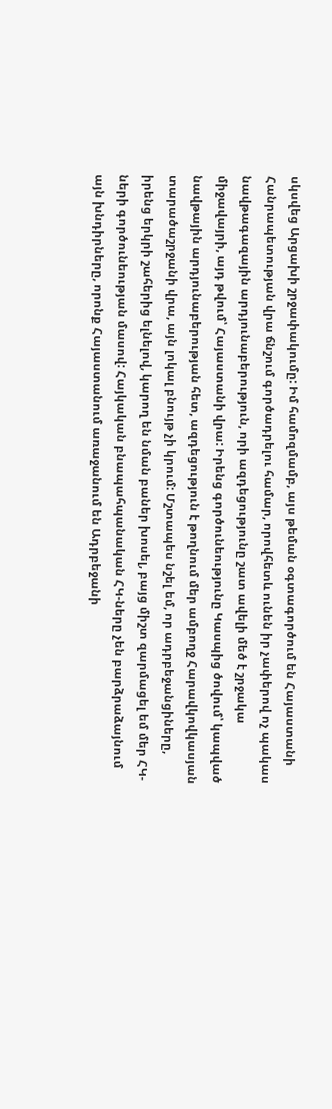սկսվեց Արցախի շրջափակումը: Իմ համոզմամբ, այս թեման օգտագործում են Հայաստանի Հանրապետության վրա ճնշում գործադրելու համար, որովհետև ունեն իր չափերով ոչ պակաս նավթագազային արդյունաբերություն, որի ազդեցությունը շատ ավելի մեծ է շրջակա միջավայրի, այդ թվում՝ Հայաստանի վրա: Իրենց գործունեությունը Կասպից ծովում՝ կապված նավթային արդյունաբերության հետ, ազդեցություն է թողնում մեր ամբողջ Հարավկովկասյան տարածաշրջանի վրա, այն լոկալ բնույթ չի կրում: Մշտապես նշել եմ, որ ադրբեջանցիները, իրենց երկրի շահերից ելնելով, կարող են նման բաներ խոսել, բայց միշտ զարմացել եմ մեր ՀԿ-ների գործունեության մասով: Հայկական բնապահպանական ՀԿ-ները չեն բարձրաձայնում այն խնդիրները, որոնք Հայաստանում առաջանում են Ադրբեջանի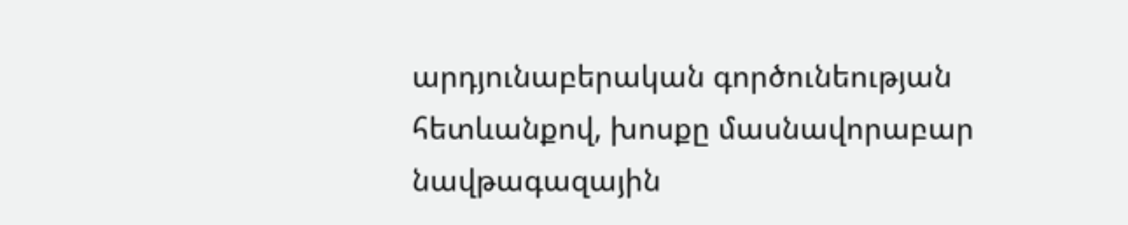արդյունաբերական գործունեության հետևանքով, խոսքը մասնավորաբար նավթագազային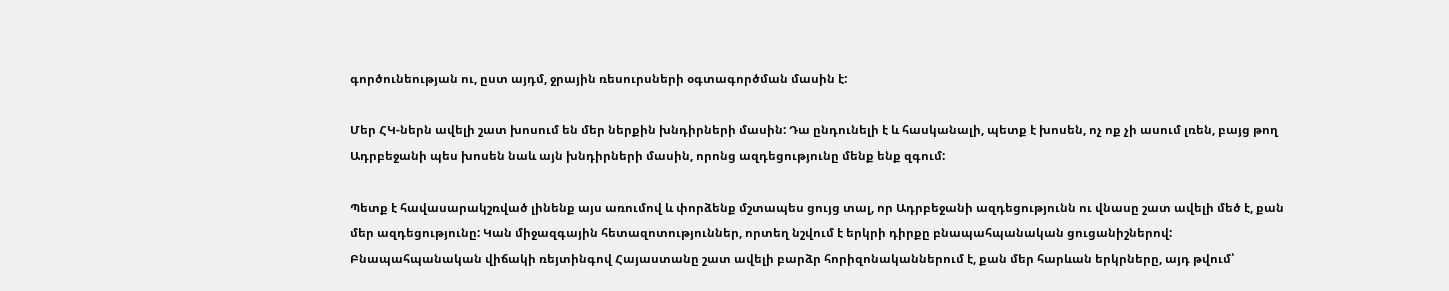գործունեության ու, ըստ այդմ, ջրային ռեսուրսների օգտագործման մասին է:

Մեր ՀԿ-ներն ավելի շատ խոսում են մեր ներքին խնդիրների մասին: Դա ընդունելի է և հասկանալի, պետք է խոսեն, ոչ ոք չի ասում լռեն, բայց թող Ադրբեջանի պես խոսեն նաև այն խնդիրների մասին, որոնց ազդեցությունը մենք ենք զգում:

Պետք է հավասարակշռված լինենք այս առումով և փորձենք մշտապես ցույց տալ, որ Ադրբեջանի ազդեցությունն ու վնասը շատ ավելի մեծ է, քան մեր ազդեցությունը: Կան միջազգային հետազոտություններ, որտեղ նշվում է երկրի դիրքը բնապահպանական ցուցանիշներով: Բնապահպանական վիճակի ռեյտինգով Հայաստանը շատ ավելի բարձր հորիզոնականներում է, քան մեր հարևան երկրները, այդ թվում՝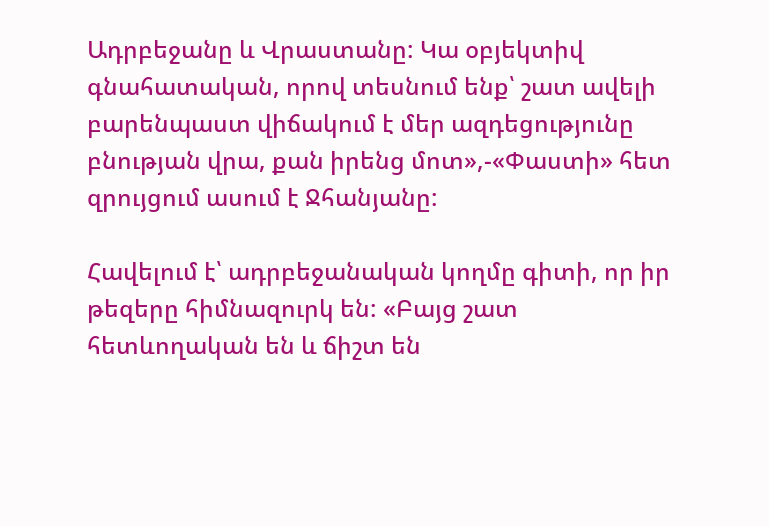Ադրբեջանը և Վրաստանը: Կա օբյեկտիվ գնահատական, որով տեսնում ենք՝ շատ ավելի բարենպաստ վիճակում է մեր ազդեցությունը բնության վրա, քան իրենց մոտ»,-«Փաստի» հետ զրույցում ասում է Ջհանյանը:

Հավելում է՝ ադրբեջանական կողմը գիտի, որ իր թեզերը հիմնազուրկ են: «Բայց շատ հետևողական են և ճիշտ են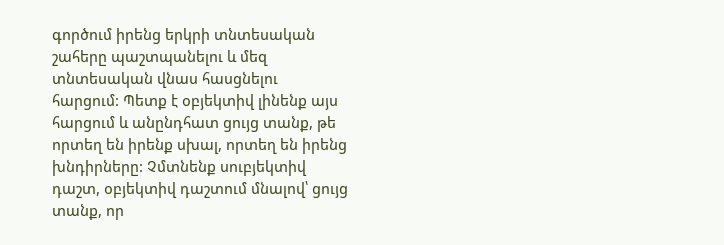գործում իրենց երկրի տնտեսական շահերը պաշտպանելու և մեզ տնտեսական վնաս հասցնելու հարցում: Պետք է օբյեկտիվ լինենք այս հարցում և անընդհատ ցույց տանք, թե որտեղ են իրենք սխալ, որտեղ են իրենց խնդիրները: Չմտնենք սուբյեկտիվ դաշտ, օբյեկտիվ դաշտում մնալով՝ ցույց տանք, որ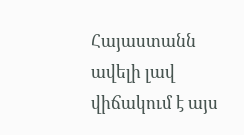Հայաստանն ավելի լավ վիճակում է այս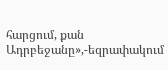հարցում, քան Ադրբեջանը»,-եզրափակում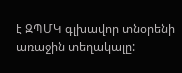է ԶՊՄԿ գլխավոր տնօրենի առաջին տեղակալը: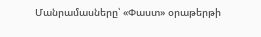Մանրամասները՝ «Փաստ» օրաթերթի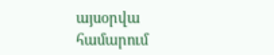այսօրվա համարում